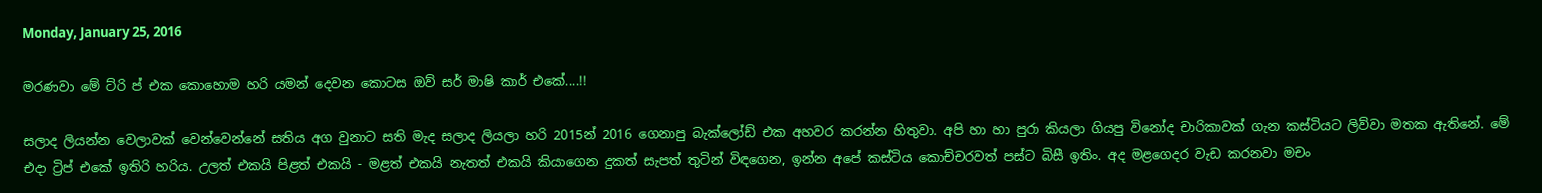Monday, January 25, 2016

මරණවා මේ ට්රි ප් එක කොහොම හරි යමන් දෙවන කොටස ඔව් සර් මාෂි කාර් එකේ....!!

සලාද ලියන්න වෙලාවක් වෙන්වෙන්නේ සතිය අග වුනාට සති මැද සලාද ලියලා හරි 2015න් 2016 ගෙනාපු බැක්ලෝඩ් එක අහවර කරන්න හිතුවා. අපි හා හා පුරා කියලා ගියපු විනෝද චාරිකාවක් ගැන කස්ටියට ලිව්වා මතක ඇතිනේ. මේ එදා ට්‍රිප් එකේ ඉතිරි හරිය. උලත් එකයි පිළත් එකයි - මළත් එකයි නැතත් එකයි කියාගෙන දුකත් සැපත් තුටින් විඳගෙන, ඉන්න අපේ කස්ටිය කොච්චරවත් පස්ට බිසී ඉතිං. අද මළගෙදර වැඩ කරනවා මචං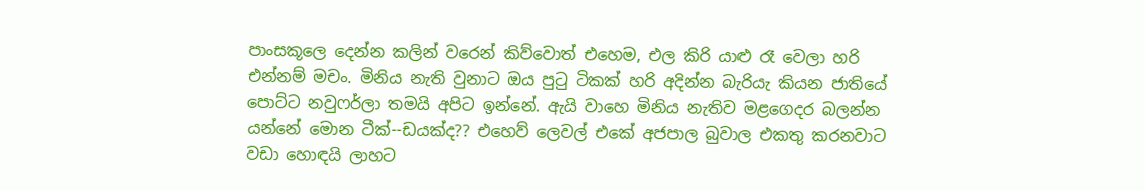පාංසකූලෙ දෙන්න කලින් වරෙන් කිව්වොත් එහෙම, එල කිරි යාළු රෑ වෙලා හරි එන්නම් මචං. මිනිය නැති වුනාට ඔය පුටු ටිකක් හරි අදින්න බැරියැ කියන ජාතියේ පොට්ට නවුෆර්ලා තමයි අපිට ඉන්නේ. ඇයි වාහෙ මිනිය නැතිව මළගෙදර බලන්න යන්නේ මොන ටීක්--ඩයක්ද?? එහෙව් ලෙවල් එකේ අජපාල බුවාල එකතු කරනවාට වඩා හොඳයි ලාහට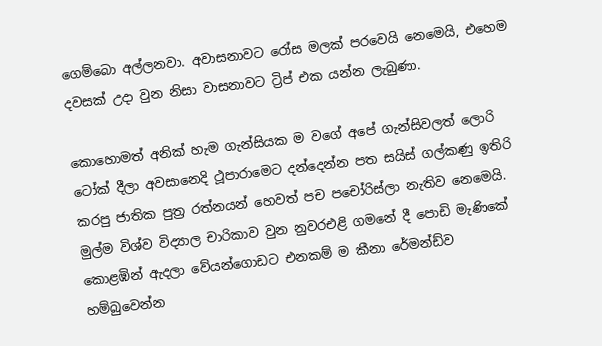ගෙම්බො අල්ලනවා. අවාසනාවට රෝස මලක් පරවෙයි නෙමෙයි, එහෙම දවසක් උදා වුන නිසා වාසනාවට ට්‍රිප් එක යන්න ලැබුණා.

කොහොමත් අනික් හැම ගැන්සියක ම වගේ අපේ ගැන්සිවලත් ලොරි ටෝක් දීලා අවසානෙදි ථූපාරාමෙට දන්දෙන්න පත සයිස් ගල්කණු ඉතිරි කරපු ජාතික පුත්‍ර රත්නයන් හෙවත් පච පචෝරිස්ලා නැතිව නෙමෙයි. මුල්ම විශ්ව විද්‍යාල චාරිකාව වුන නුවරඑළි ගමනේ දී පොඩි මැණිකේ කොළඹින් ඇදලා වේයන්ගොඩට එනකම් ම කීනා රේමන්ඩ්ව හම්බුවෙන්න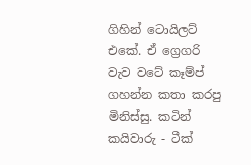ගිහින් ටොයිලට් එකේ. ඒ ග්‍රෙගරි වැව වටේ කෑම්ප් ගහන්න කතා කරපු මිනිස්සු. කටින් කයිවාරු - ටීක්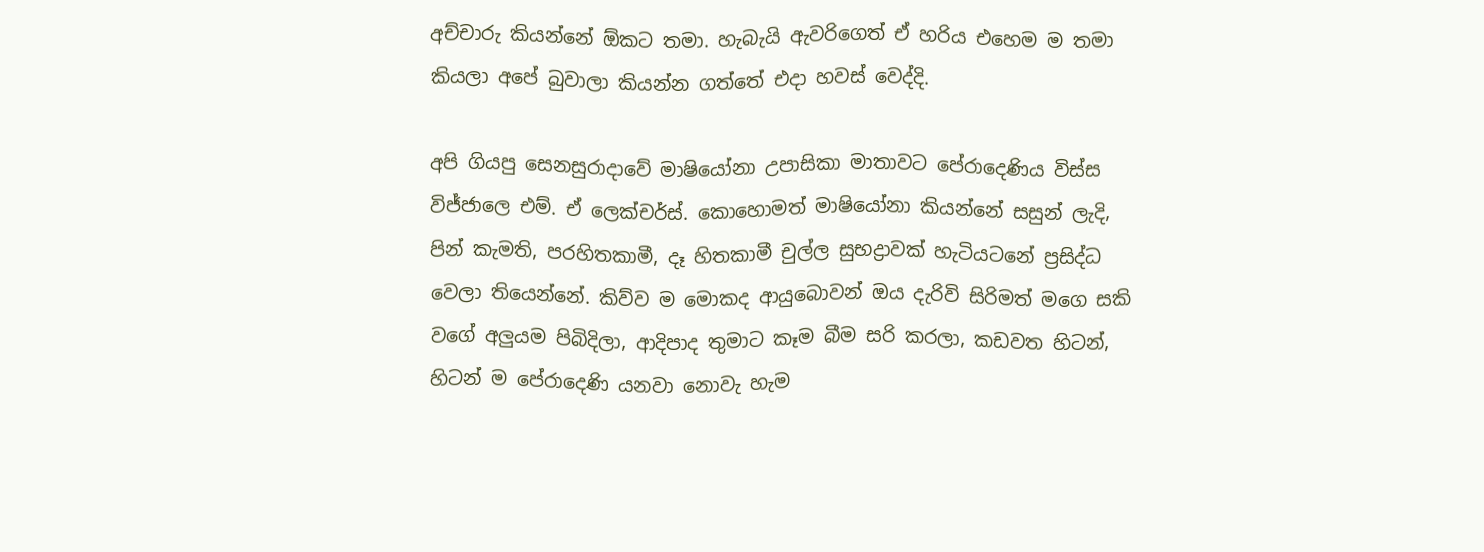අච්චාරු කියන්නේ ඕකට තමා. හැබැයි ඇවරිගෙත් ඒ හරිය එහෙම ම තමා කියලා අපේ බුවාලා කියන්න ගත්තේ එදා හවස් වෙද්දි.

අපි ගියපු සෙනසුරාදාවේ මාෂියෝනා උපාසිකා මාතාවට පේරාදෙණිය විස්ස විජ්ජාලෙ එම්. ඒ ලෙක්චර්ස්. කොහොමත් මාෂියෝනා කියන්නේ සසුන් ලැදි, පින් කැමති, පරහිතකාමී, දෑ හිතකාමී චුල්ල සුභද්‍රාවක් හැටියටනේ ප්‍රසිද්ධ වෙලා තියෙන්නේ. කිව්ව ම මොකද ආයුබොවන් ඔය දැරිවි සිරිමත් මගෙ සකි වගේ අලුයම පිබිදිලා, ආදිපාද තුමාට කෑම බීම සරි කරලා, කඩවත හිටන්, හිටන් ම පේරාදෙණි යනවා නොවැ හැම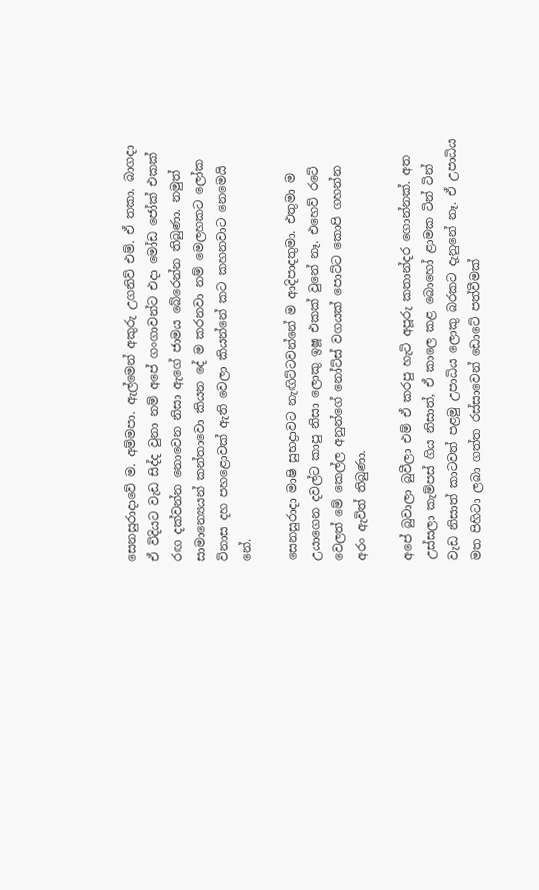සෙනසුරාදාවේ ම. අම්මපා. ඇල්මෙන් අකුරු උගනිව් එම්. ඒ තකා. බාගදා ඒ විදියට වැඩ සිද්ද වුනා නම් අපේ ගංගාවන්ට එදා මෝඩ ජෝක් එකක් රඟ දක්වන්න නොවෙන නිසා ඇගේ ජාමය බේරෙන්න තිබුණා. නමුත් සාමාන්‍යෙයන් කන්තාවො කියන දේ ම කරනවා නම් මෙලහකට ලෝක විනාස දහ පහළොවක් ඇති වෙලා කියන්නේ කට කහනවාට නෙමෙයි නේ.

සෙනසුරාදා මාෂි සුභද්‍රාවට නැඟිට්ටවන්නේ ම ආදිපාදතුමා. එතුමා ම උයාගෙන දවල්ට කාපු නිසා ලොකු ඉෂූ එකක් වුනේ නෑ. එහෙව් රටේ වෙලත් මේ කෙල්ල අනුන්ගේ නෝට්ස් වගයක් පොට්ට කොපි ගහන්න අරං ඇවිත් තිබුණා.

අපේ බුවාලා බුවීලා එම් ඒ කරපු හැටි අපූරු කතාන්දර ගොන්නක්. අත උස්සලා කැම්පස් ගිය නිසාත්, ඒ කාලෙ කළ බොහෝ ළාමක ටින් ටින් වැඩ නිසාත් කාටවත් පළමු උපාධිය ලොකු බරකට දැනුනේ නෑ. ඒ උපාධිය මත පිහිටා ලබා ගත්ත රස්සාවෙන් ඩොටේ පත්වීමක්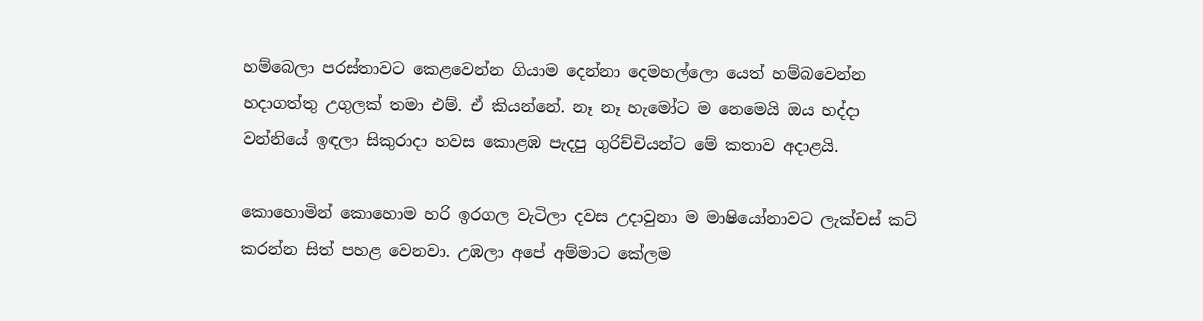හම්බෙලා පරස්තාවට කෙළවෙන්න ගියාම දෙන්නා දෙමහල්ලො යෙත් හම්බවෙන්න හදාගත්තු උගුලක් තමා එම්. ඒ කියන්නේ. නෑ නෑ හැමෝට ම නෙමෙයි ඔය හද්දා වන්නියේ ඉඳලා සිකුරාදා හවස කොළඹ පැදපු ගුරිච්චියන්ට මේ කතාව අදාළයි.

කොහොමින් කොහොම හරි ඉරගල වැටිලා දවස උදාවුනා ම මාෂියෝනාවට ලැක්චස් කට් කරන්න සිත් පහළ වෙනවා. උඹලා අපේ අම්මාට කේලම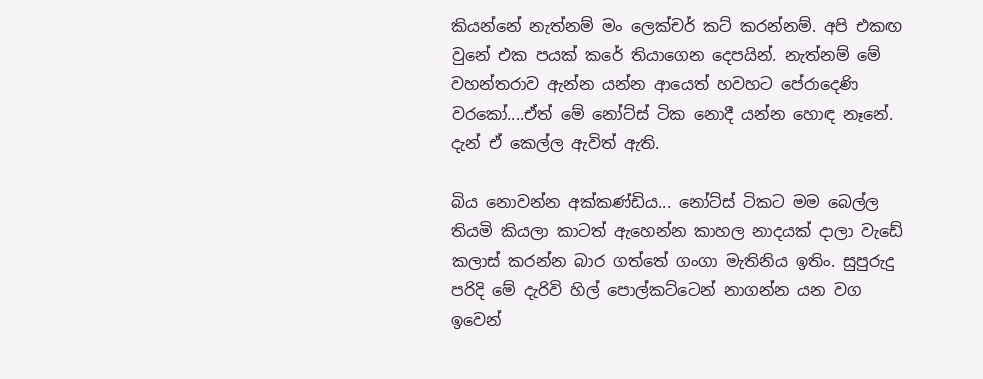කියන්නේ නැත්නම් මං ලෙක්චර් කට් කරන්නම්. අපි එකඟ වුනේ එක පයක් කරේ තියාගෙන දෙපයින්. නැත්නම් මේ වහන්තරාව ඇන්න යන්න ආයෙත් හවහට පේරාදෙණි වරකෝ....ඒත් මේ නෝට්ස් ටික නොදී යන්න හොඳ නෑනේ. දැන් ඒ කෙල්ල ඇවිත් ඇති.

බිය නොවන්න අක්කණ්ඩිය... නෝට්ස් ටිකට මම බෙල්ල තියමි කියලා කාටත් ඇහෙන්න කාහල නාදයක් දාලා වැඩේ කලාස් කරන්න බාර ගත්තේ ගංගා මැතිනිය ඉතිං. සුපුරුදු පරිදි මේ දැරිවි හිල් පොල්කට්ටෙන් නාගන්න යන වග ඉවෙන්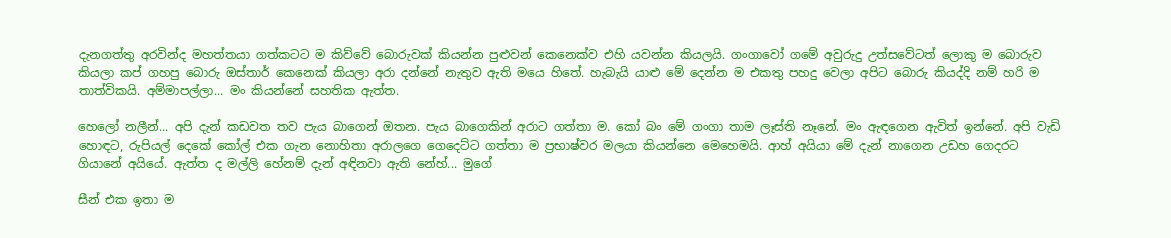දැනගත්තු අරවින්ද මහත්තයා ගත්කටට ම කිව්වේ බොරුවක් කියන්න පුළුවන් කෙනෙක්ව එහි යවන්න කියලයි. ගංගාවෝ ගමේ අවුරුදු උත්සවේටත් ලොකු ම බොරුව කියලා කප් ගහපු බොරු ඔස්තාර් කෙනෙක් කියලා අරා දන්නේ නැතුව ඇති මයෙ හිතේ. හැබැයි යාළු මේ දෙන්න ම එකතු පහදු වෙලා අපිට බොරු කියද්දි නම් හරි ම තාත්විකයි. අම්මාපල්ලා... මං කියන්නේ සහතික ඇත්ත.

හෙලෝ නලීන්... අපි දැන් කඩවත තව පැය බාගෙන් ඔතන. පැය බාගෙකින් අරාට ගත්තා ම. කෝ බං මේ ගංගා තාම ලෑස්ති නෑනේ. මං ඇඳගෙන ඇවිත් ඉන්නේ. අපි වැඩි හොඳට, රුපියල් දෙකේ කෝල් එක ගැන නොහිතා අරාලගෙ ගෙදෙට්ට ගත්තා ම ප්‍රභාෂ්වර මලයා කියන්නෙ මෙහෙමයි. ආහ් අයියා මේ දැන් නාගෙන උඩහ ගෙදරට ගියානේ අයියේ. ඇත්ත ද මල්ලි හේනම් දැන් අඳිනවා ඇති නේහ්... මුගේ

සීන් එක ඉතා ම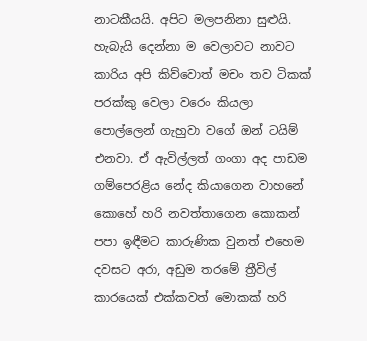නාටකීයයි. අපිට මලපනිනා සුළුයි. හැබැයි දෙන්නා ම වෙලාවට නාවට කාරිය අපි කිව්වොත් මචං තව ටිකක් පරක්කු වෙලා වරෙං කියලා පොල්ලෙන් ගැහුවා වගේ ඔන් ටයිම් එනවා. ඒ ඇවිල්ලත් ගංගා අද පාඩම ගම්පෙරළිය නේද කියාගෙන වාහනේ කොහේ හරි නවත්තාගෙන කොකන් පපා ඉඳීමට කාරුණික වුනත් එහෙම දවසට අරා, අඩුම තරමේ ත්‍රීවිල් කාරයෙක් එක්කවත් මොකක් හරි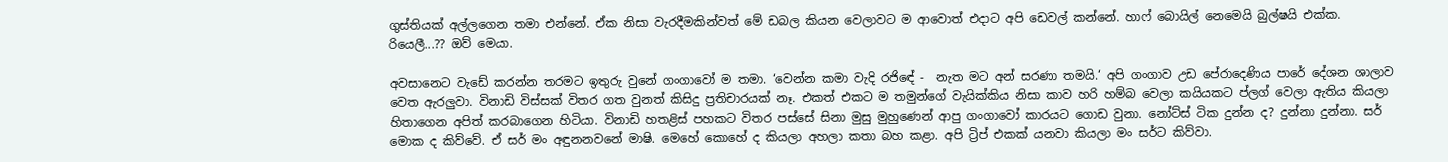ගුස්තියක් අල්ලගෙන තමා එන්නේ. ඒක නිසා වැරදීමකින්වත් මේ ඩබල කියන වෙලාවට ම ආවොත් එදාට අපි ඩෙවල් කන්නේ. හාෆ් බොයිල් නෙමෙයි බුල්ෂයි එක්ක. රියෙලී...?? ඔව් මෙයා.

අවසානෙට වැඩේ කරන්න තරමට ඉතුරු වුනේ ගංගාවෝ ම තමා. ‘වෙන්න කමා වැදි රජිඳේ -  නැත මට අන් සරණා තමයි.‘ අපි ගංගාව උඩ පේරාදෙණිය පාරේ දේශන ශාලාව වෙත ඇරලුවා. විනාඩි විස්සක් විතර ගත වුනත් කිසිදු ප්‍රතිචාරයක් නෑ. එකත් එකට ම තමුන්ගේ වැයික්කිය නිසා කාව හරි හම්බ වෙලා කයියකට ප්ලග් වෙලා ඇතිය කියලා හිතාගෙන අපිත් කරබාගෙන හිටියා. විනාඩි හතළිස් පහකට විතර පස්සේ සිනා මුසු මුහුණෙන් ආපු ගංගාවෝ කාරයට ගොඩ වුනා. නෝට්ස් ටික දුන්න ද? දුන්නා දුන්නා. සර් මොක ද කිව්වේ. ඒ සර් මං අඳුනනවනේ මාෂි. මෙහේ කොහේ ද කියලා අහලා කතා බහ කළා. අපි ට්‍රිප් එකක් යනවා කියලා මං සර්ට කිව්වා.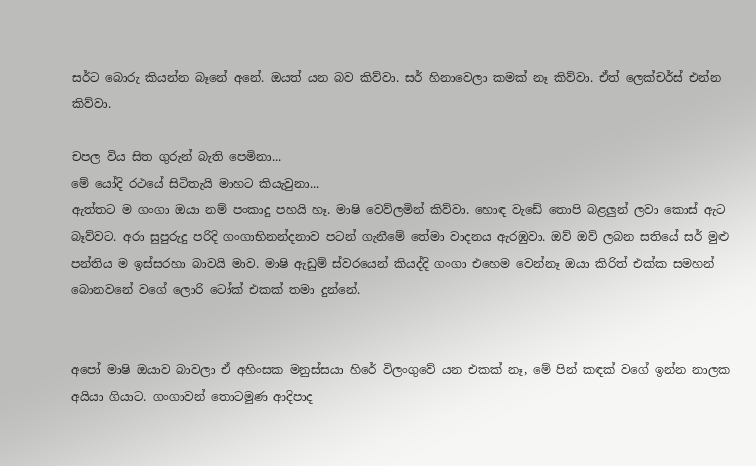සර්ට බොරු කියන්න බෑනේ අනේ. ඔයත් යන බව කිව්වා. සර් හිනාවෙලා කමක් නෑ කිව්වා. ඒත් ලෙක්චර්ස් එන්න කිව්වා.

චපල විය සිත ගුරුන් බැති පෙමිනා...
මේ යෝදි රථයේ සිටිතැයි මාහට කියැවුනා...
ඇත්තට ම ගංගා ඔයා නම් පංකාදු පහයි හෑ. මාෂි වෙව්ලමින් කිව්වා. හොඳ වැඩේ තොපි බළලුන් ලවා කොස් ඇට බෑව්වට. අරා සුපුරුදු පරිදි ගංගාභිනන්දනාව පටන් ගැනීමේ තේමා වාදනය ඇරඹුවා. ඔව් ඔව් ලබන සතියේ සර් මුළු පන්තිය ම ඉස්සරහා බාවයි මාව. මාෂි ඇඩුම් ස්වරයෙන් කියද්දි ගංගා එහෙම වෙන්නෑ ඔයා කිරිත් එක්ක සමහන් බොනවනේ වගේ ලොරි ටෝක් එකක් තමා දුන්නේ.


අපෝ මාෂි ඔයාව බාවලා ඒ අහිංසක මනුස්සයා හිරේ විලංගුවේ යන එකක් නෑ, මේ පින් කඳක් වගේ ඉන්න නාලක අයියා ගියාට. ගංගාවන් තොටමුණ ආදිපාද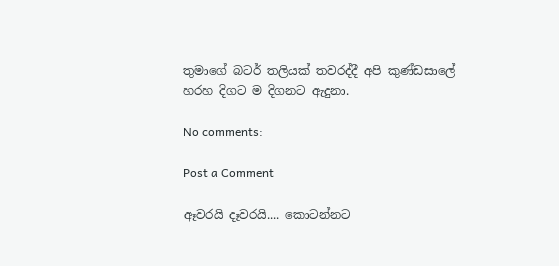තුමාගේ බටර් තලියක් තවරද්දී අපි කුණ්ඩසාලේ හරහ දිගට ම දිගනට ඇදුනා.

No comments:

Post a Comment

ඈවරයි දෑවරයි.... කොටන්නට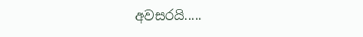අවසරයි.....